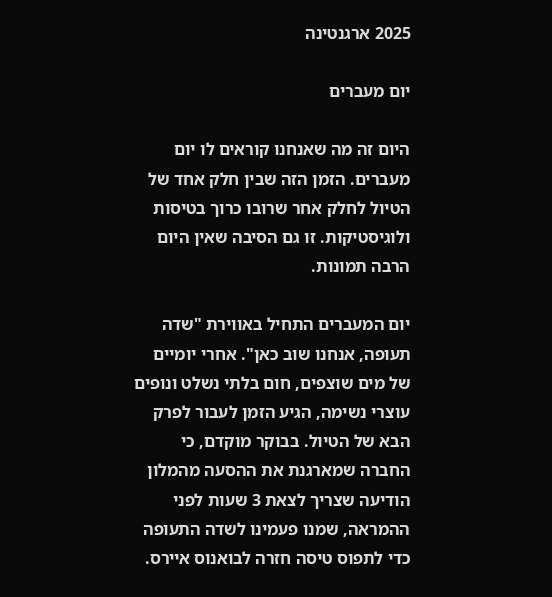2025 ארגנטינה

יום מעברים

היום זה מה שאנחנו קוראים לו יום מעברים. הזמן הזה שבין חלק אחד של הטיול לחלק אחר שרובו כרוך בטיסות ולוגיסטיקות. זו גם הסיבה שאין היום הרבה תמונות.

יום המעברים התחיל באווירת "שדה תעופה, אנחנו שוב כאן". אחרי יומיים של מים שוצפים, חום בלתי נשלט ונופים עוצרי נשימה, הגיע הזמן לעבור לפרק הבא של הטיול. בבוקר מוקדם, כי החברה שמארגנת את ההסעה מהמלון הודיעה שצריך לצאת 3 שעות לפני ההמראה, שמנו פעמינו לשדה התעופה כדי לתפוס טיסה חזרה לבואנוס איירס.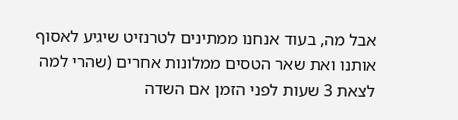אבל מה, בעוד אנחנו ממתינים לטרנזיט שיגיע לאסוף אותנו ואת שאר הטסים ממלונות אחרים (שהרי למה לצאת 3 שעות לפני הזמן אם השדה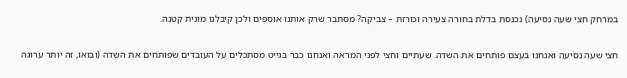במרחק חצי שעה נסיעה) נכנסת בדלת בחורה צעירה וכורזת – צביקה? מסתבר שרק אותנו אוספים ולכן קיבלנו מונית קטנה.

חצי שעה נסיעה ואנחנו בעצם פותחים את השדה. שעתיים וחצי לפני המראה ואנחנו כבר בגייט מסתכלים על העובדים שפותחים את השדה (ובואו, זה יותר ערוגה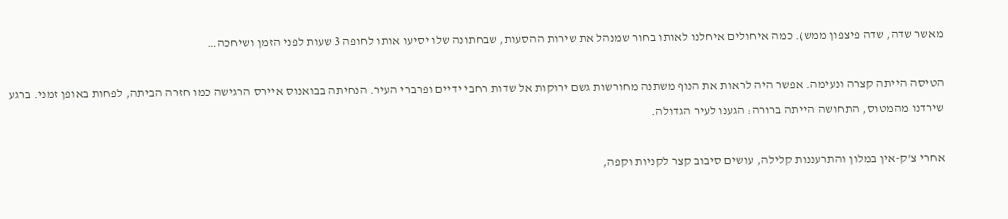מאשר שדה, שדה פיצפון ממש). כמה איחולים איחלנו לאותו בחור שמנהל את שירות ההסעות, שבחתונה שלו יסיעו אותו לחופה 3 שעות לפני הזמן ושיחכה…

הטיסה הייתה קצרה ונעימה. אפשר היה לראות את הנוף משתנה מחורשות גשם ירוקות אל שדות רחבי ידיים ופרברי העיר. הנחיתה בבואנוס איירס הרגישה כמו חזרה הביתה, לפחות באופן זמני. ברגע שירדנו מהמטוס, התחושה הייתה ברורה: הגענו לעיר הגדולה.

אחרי צ'ק-אין במלון והתרעננות קלילה, עושים סיבוב קצר לקניות וקפה,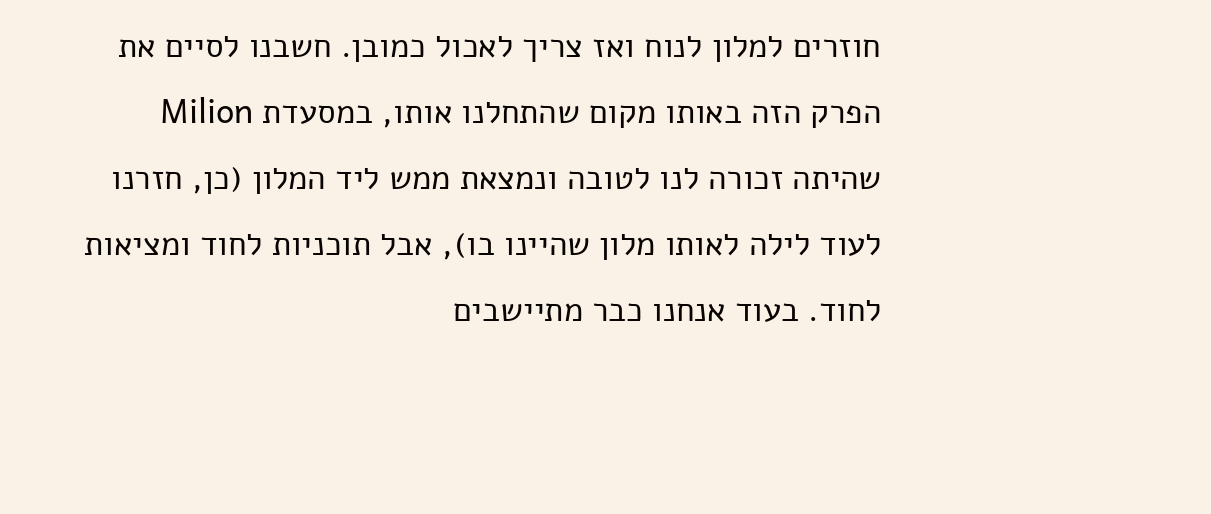חוזרים למלון לנוח ואז צריך לאכול כמובן. חשבנו לסיים את הפרק הזה באותו מקום שהתחלנו אותו, במסעדת Milion שהיתה זכורה לנו לטובה ונמצאת ממש ליד המלון (כן, חזרנו לעוד לילה לאותו מלון שהיינו בו), אבל תוכניות לחוד ומציאות לחוד. בעוד אנחנו כבר מתיישבים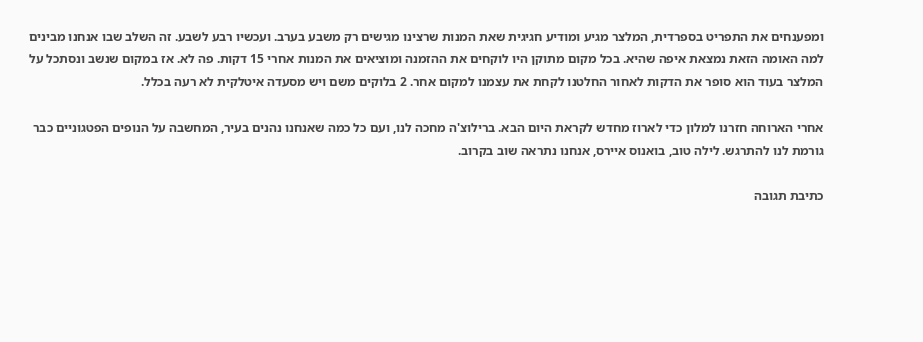ומפענחים את התפריט בספרדית, המלצר מגיע ומודיע חגיגית שאת המנות שרצינו מגישים רק משבע בערב. ועכשיו רבע לשבע. זה השלב שבו אנחנו מבינים למה האומה הזאת נמצאת איפה שהיא. בכל מקום מתוקן היו לוקחים את ההזמנה ומוציאים את המנות אחרי 15 דקות. פה לא. אז במקום שנשב ונסתכל על המלצר בעוד הוא סופר את הדקות לאחור החלטנו לקחת את עצמנו למקום אחר. 2 בלוקים משם ויש מסעדה איטלקית לא רעה בכלל.

אחרי הארוחה חזרנו למלון כדי לארוז מחדש לקראת היום הבא. ברילוצ'ה מחכה לנו, ועם כל כמה שאנחנו נהנים בעיר, המחשבה על הנופים הפטגוניים כבר גורמת לנו להתרגש. לילה טוב, בואנוס איירס, אנחנו נתראה שוב בקרוב.

כתיבת תגובה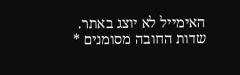האימייל לא יוצג באתר. שדות החובה מסומנים *